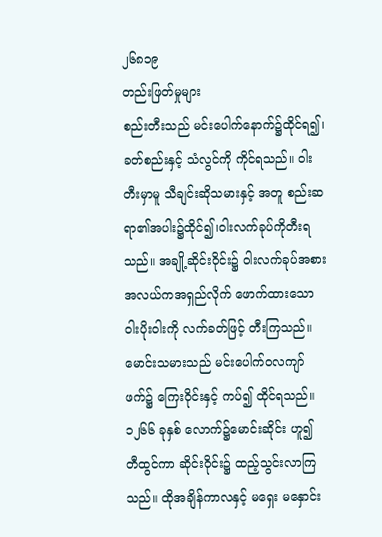၂၆၈၁၉
တည်းဖြတ်မှုများ
စည်းတီးသည် မင်းပေါက်နောက်၌ထိုင်ရ၍၊ ခတ်စည်းနှင့် သံလွင်ကို ကိုင်ရသည်။ ဝါးတီးမှာမူ သီချင်းဆိုသမားနှင့် အတူ စည်းဆရာ၏အပါး၌ထိုင်၍၊ဝါးလက်ခုပ်ကိုတီးရသည်။ အချို့ဆိုင်းဝိုင်း၌ ဝါးလက်ခုပ်အစားအလယ်ကအရှည်လိုက် ဖောက်ထားသော ဝါးပိုးဝါးကို လက်ခတ်ဖြင့် တီးကြသည်။ မောင်းသမားသည် မင်းပေါက်ဝလကျာ်ဖက်၌ ကြေးဝိုင်းနှင့် ကပ်၍ ထိုင်ရသည်။ ၁၂၆၆ ခုနှစ် လောက်၌မောင်းဆိုင်း ဟူ၍ တီထွင်ကာ ဆိုင်းဝိုင်း၌ ထည့်သွင်းလာကြသည်။ ထိုအချိန်ကာလနှင့် မရှေး မနှောင်း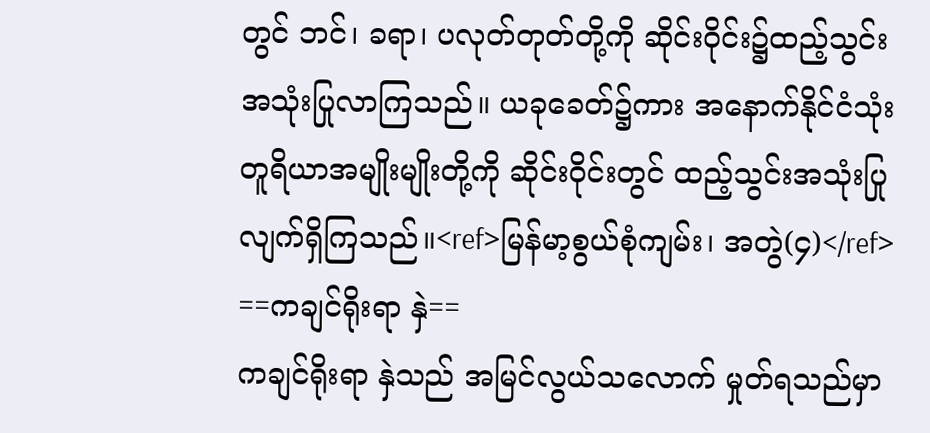တွင် ဘင်၊ ခရာ၊ ပလုတ်တုတ်တို့ကို ဆိုင်းဝိုင်း၌ထည့်သွင်း အသုံးပြုလာကြသည်။ ယခုခေတ်၌ကား အနောက်နိုင်ငံသုံး တူရိယာအမျိုးမျိုးတို့ကို ဆိုင်းဝိုင်းတွင် ထည့်သွင်းအသုံးပြုလျက်ရှိကြသည်။<ref>မြန်မာ့စွယ်စုံကျမ်း၊ အတွဲ(၄)</ref>
==ကချင်ရိုးရာ နှဲ==
ကချင်ရိုးရာ နှဲသည် အမြင်လွယ်သလောက် မှုတ်ရသည်မှာ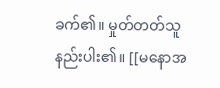ခက်၏။ မှုတ်တတ်သူ နည်းပါး၏။ [[မနောအ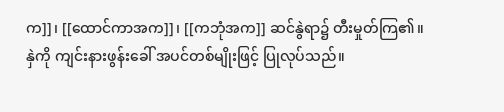က]]၊ [[ထောင်ကာအက]]၊ [[ကဘုံအက]] ဆင်နွဲရာ၌ တီးမှုတ်ကြ၏။
နှဲကို ကျင်းနားဖွန်းခေါ် အပင်တစ်မျိုးဖြင့် ပြုလုပ်သည်။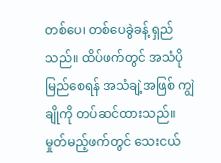တစ်ပေ၊ တစ်ပေခွဲခန့် ရှည်သည်။ ထိပ်ဖက်တွင် အသံပိုမြည်စေရန် အသံချဲ့အဖြစ် ကျွဲချိုကို တပ်ဆင်ထားသည်။ မှုတ်မည့်ဖက်တွင် သေးငယ်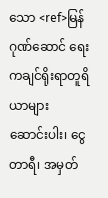သော <ref>မြန်ဂုဏ်ဆောင် ရေး ကချင်ရိုးရာတူရိယာများ ဆောင်းပါး၊ ငွေတာရီ၊ အမှတ်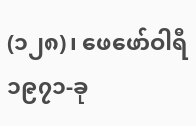(၁၂၈)၊ ဖေဖော်ဝါရီ ၁၉၇၁-ခု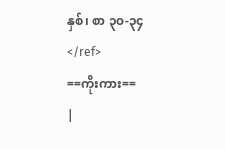နှစ်၊ စာ ၃၀-၃၄</ref>
==ကိုးကား==
|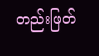တည်းဖြတ်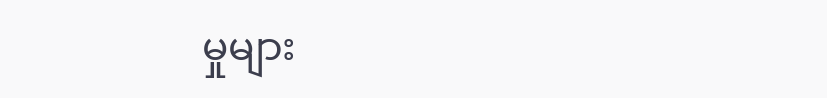မှုများ